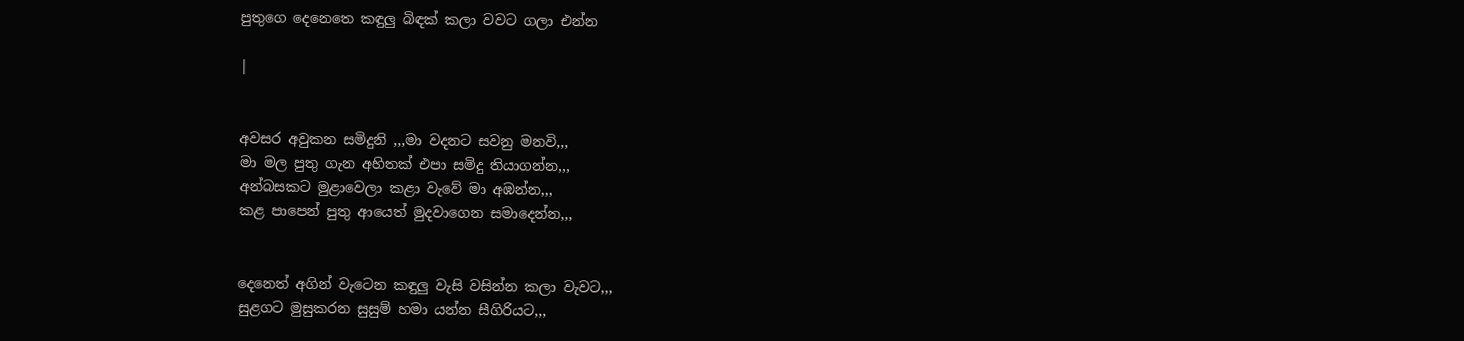පුතුගෙ දෙනෙතෙ කඳුලු බිඳක් කලා වවට ගලා එන්න

|


අවසර අවුකන සමිදුනි ,,,මා වදනට සවනු මනවි,,,
මා මල පුතු ගැන අහිතක් එපා සමිදු තියාගන්න,,,
අන්බසකට මුළාවෙලා කළා වැවේ මා අඹන්න,,,
කළ පාපෙන් පුතු ආයෙත් මුදවාගෙන සමාදෙන්න,,,


දෙනෙත් අගින් වැටෙන කඳුලු වැසි වසින්න කලා වැවට,,,
සුළගට මුසුකරන සුසුම් හමා යන්න සීගිරියට,,,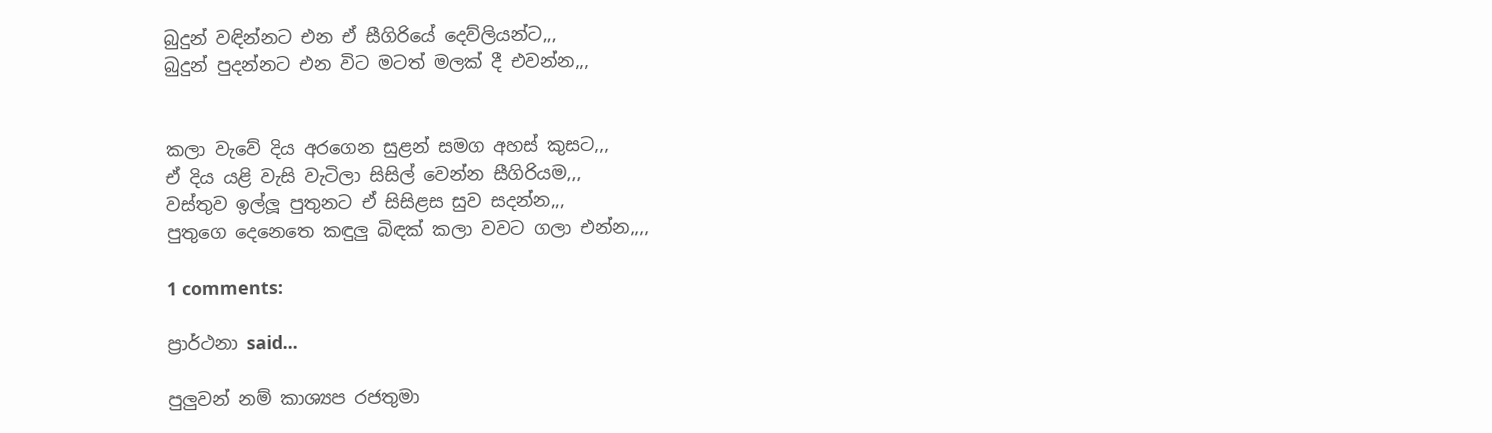බුදුන් වඳින්නට එන ඒ සීගිරියේ දෙව්ලියන්ට,,,
බුදුන් පුදන්නට එන විට මටත් මලක් දී එවන්න,,,


කලා වැවේ දිය අරගෙන සුළන් සමග අහස් කුසට,,,
ඒ දිය යළි වැසි වැටිලා සිසිල් වෙන්න සීගිරියම,,,
වස්තුව ඉල්ලූ පුතුනට ඒ සිසිළස සුව සදන්න,,,
පුතුගෙ දෙනෙතෙ කඳුලු බිඳක් කලා වවට ගලා එන්න,,,,

1 comments:

ප්‍රාර්ථනා said...

පුලුවන් නම් කාශ්‍යප රජතුමා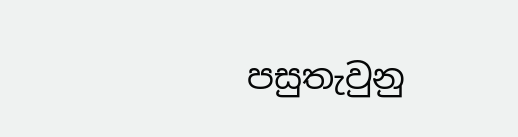පසුතැවුනු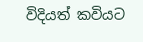විදියත් කවියට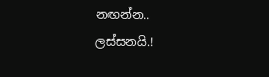නඟන්න..
ලස්සනයි.!